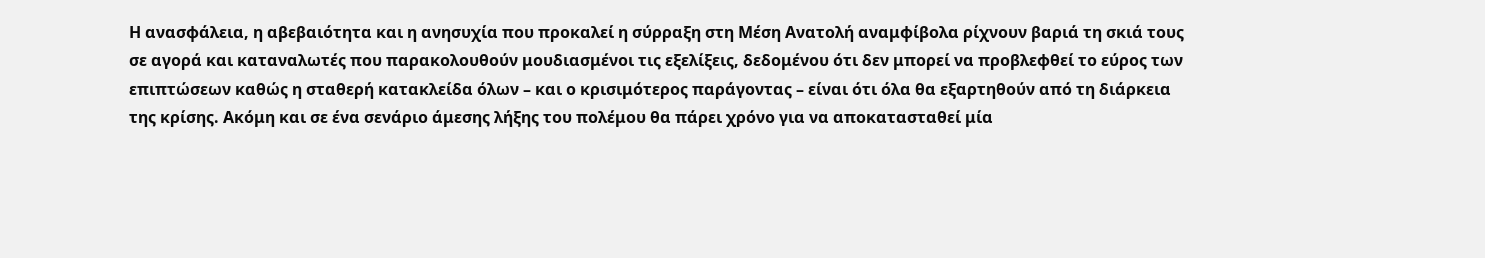Η ανασφάλεια, η αβεβαιότητα και η ανησυχία που προκαλεί η σύρραξη στη Μέση Ανατολή αναμφίβολα ρίχνουν βαριά τη σκιά τους σε αγορά και καταναλωτές που παρακολουθούν μουδιασμένοι τις εξελίξεις, δεδομένου ότι δεν μπορεί να προβλεφθεί το εύρος των επιπτώσεων καθώς η σταθερή κατακλείδα όλων – και ο κρισιμότερος παράγοντας – είναι ότι όλα θα εξαρτηθούν από τη διάρκεια της κρίσης. Ακόμη και σε ένα σενάριο άμεσης λήξης του πολέμου θα πάρει χρόνο για να αποκατασταθεί μία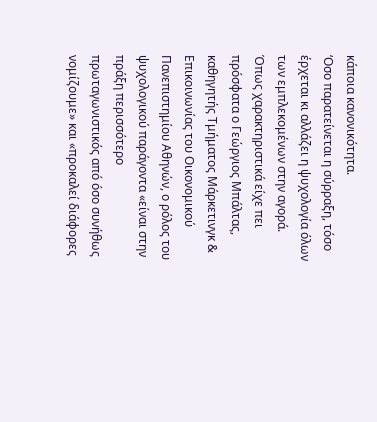κάποια κανονικότητα.
‘Οσο παρατείνεται η σύρραξη, τόσο έρχεται κι αλλάζει η ψυχολογία όλων των εμπλεκομένων στην αγορά. Όπως χαρακτηριστικά είχε πει πρόσφατα ο Γεώργιος Μπάλτας, καθηγητής Τμήματος Μάρκετινγκ & Επικοινωνίας του Οικονομικού Πανεπιστημίου Αθηνών, ο ρόλος του ψυχολογικού παράγοντα «είναι στην πράξη περισσότερο πρωταγωνιστικός από όσο συνήθως νομίζουμε» και «προκαλεί διάφορες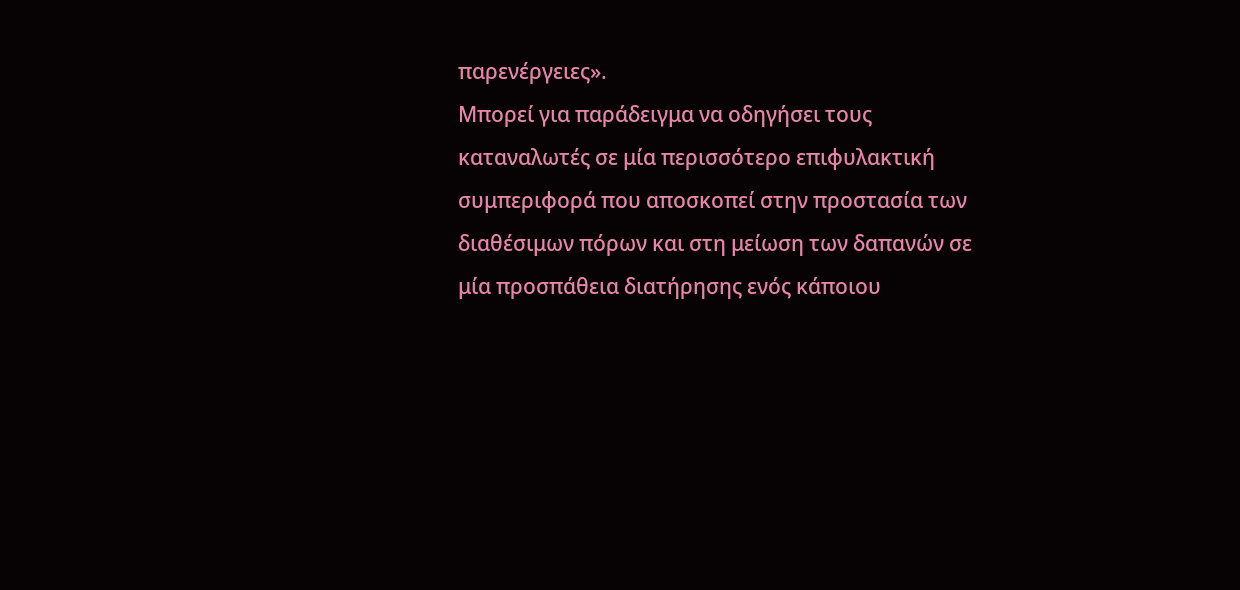παρενέργειες».
Μπορεί για παράδειγμα να οδηγήσει τους καταναλωτές σε μία περισσότερο επιφυλακτική συμπεριφορά που αποσκοπεί στην προστασία των διαθέσιμων πόρων και στη μείωση των δαπανών σε μία προσπάθεια διατήρησης ενός κάποιου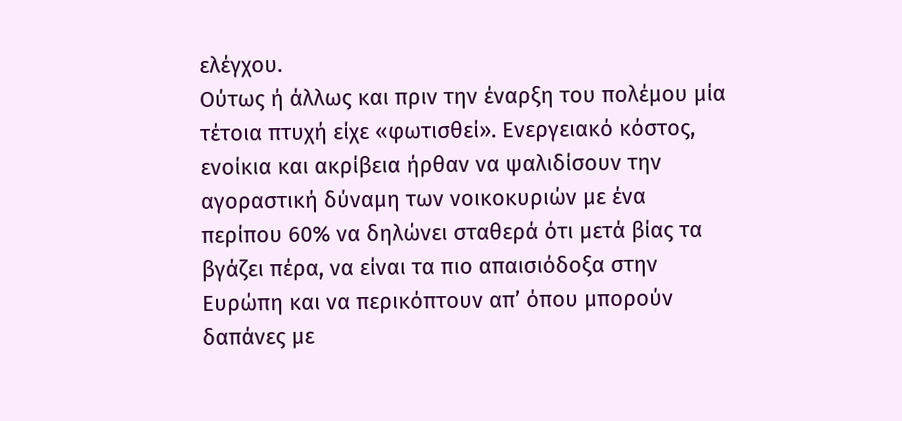ελέγχου.
Ούτως ή άλλως και πριν την έναρξη του πολέμου μία τέτοια πτυχή είχε «φωτισθεί». Ενεργειακό κόστος, ενοίκια και ακρίβεια ήρθαν να ψαλιδίσουν την αγοραστική δύναμη των νοικοκυριών με ένα περίπου 60% να δηλώνει σταθερά ότι μετά βίας τα βγάζει πέρα, να είναι τα πιο απαισιόδοξα στην Ευρώπη και να περικόπτουν απ’ όπου μπορούν δαπάνες με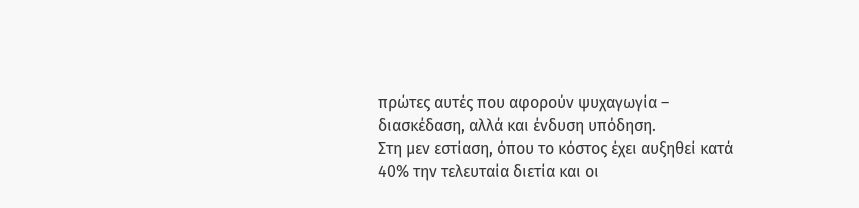πρώτες αυτές που αφορούν ψυχαγωγία – διασκέδαση, αλλά και ένδυση υπόδηση.
Στη μεν εστίαση, όπου το κόστος έχει αυξηθεί κατά 40% την τελευταία διετία και οι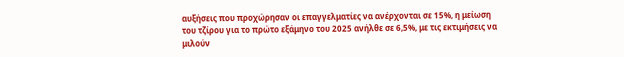αυξήσεις που προχώρησαν οι επαγγελματίες να ανέρχονται σε 15%, η μείωση του τζίρου για το πρώτο εξάμηνο του 2025 ανήλθε σε 6,5%, με τις εκτιμήσεις να μιλούν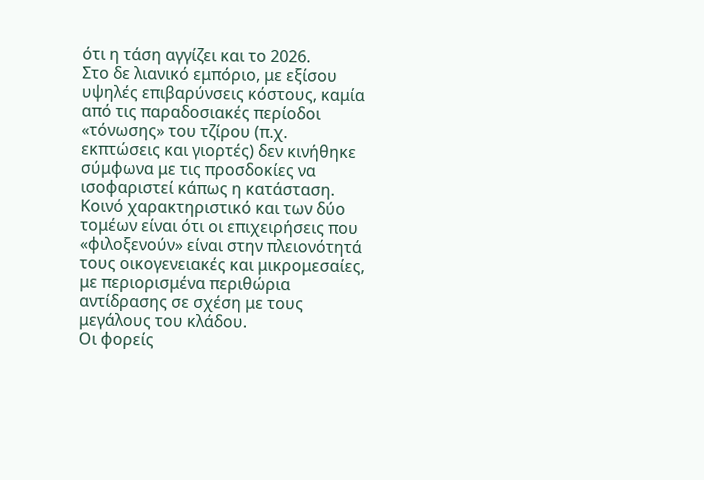ότι η τάση αγγίζει και το 2026.
Στο δε λιανικό εμπόριο, με εξίσου υψηλές επιβαρύνσεις κόστους, καμία από τις παραδοσιακές περίοδοι «τόνωσης» του τζίρου (π.χ. εκπτώσεις και γιορτές) δεν κινήθηκε σύμφωνα με τις προσδοκίες να ισοφαριστεί κάπως η κατάσταση.
Κοινό χαρακτηριστικό και των δύο τομέων είναι ότι οι επιχειρήσεις που «φιλοξενούν» είναι στην πλειονότητά τους οικογενειακές και μικρομεσαίες, με περιορισμένα περιθώρια αντίδρασης σε σχέση με τους μεγάλους του κλάδου.
Οι φορείς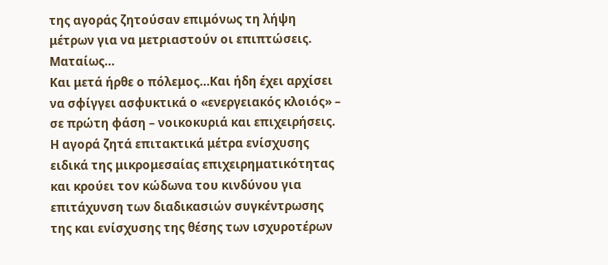της αγοράς ζητούσαν επιμόνως τη λήψη μέτρων για να μετριαστούν οι επιπτώσεις. Ματαίως…
Και μετά ήρθε ο πόλεμος…Kαι ήδη έχει αρχίσει να σφίγγει ασφυκτικά ο «ενεργειακός κλοιός» – σε πρώτη φάση – νοικοκυριά και επιχειρήσεις. Η αγορά ζητά επιτακτικά μέτρα ενίσχυσης ειδικά της μικρομεσαίας επιχειρηματικότητας και κρούει τον κώδωνα του κινδύνου για επιτάχυνση των διαδικασιών συγκέντρωσης της και ενίσχυσης της θέσης των ισχυροτέρων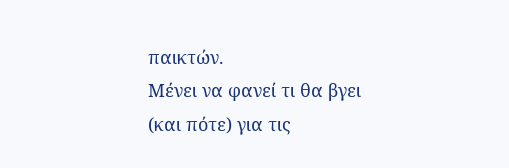παικτών.
Μένει να φανεί τι θα βγει (και πότε) για τις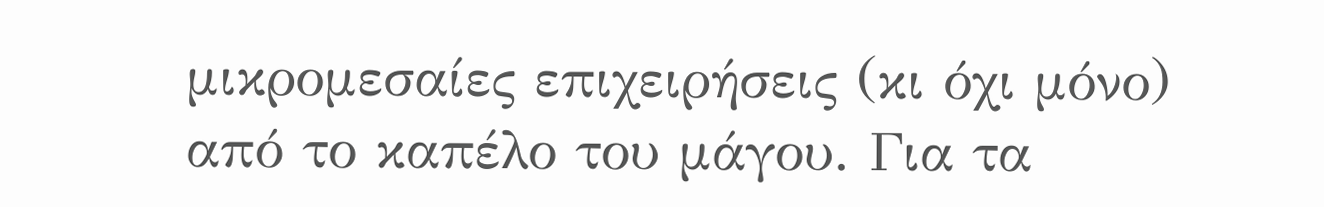μικρομεσαίες επιχειρήσεις (κι όχι μόνο) από το καπέλο του μάγου. Για τα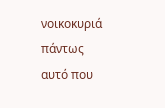νοικοκυριά πάντως αυτό που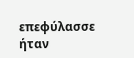επεφύλασσε ήταν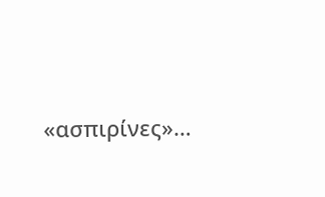«ασπιρίνες»…